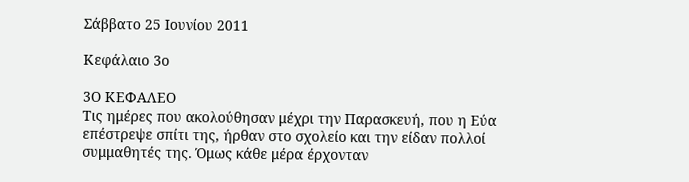Σάββατο 25 Ιουνίου 2011

Κεφάλαιο 3ο

3Ο ΚΕΦΑΛΕΟ
Τις ημέρες που ακολούθησαν μέχρι την Παρασκευή, που η Εύα επέστρεψε σπίτι της, ήρθαν στο σχολείο και την είδαν πολλοί συμμαθητές της. Όμως κάθε μέρα έρχονταν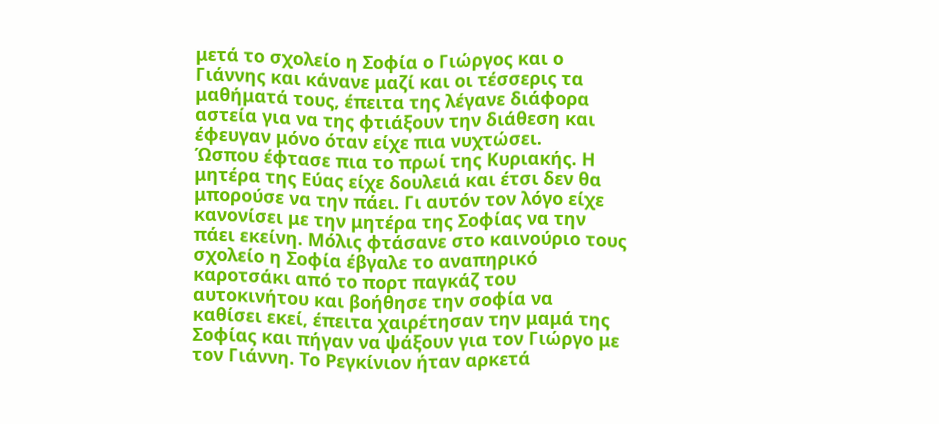μετά το σχολείο η Σοφία ο Γιώργος και ο Γιάννης και κάνανε μαζί και οι τέσσερις τα μαθήματά τους, έπειτα της λέγανε διάφορα αστεία για να της φτιάξουν την διάθεση και έφευγαν μόνο όταν είχε πια νυχτώσει.
Ώσπου έφτασε πια το πρωί της Κυριακής. Η μητέρα της Εύας είχε δουλειά και έτσι δεν θα μπορούσε να την πάει. Γι αυτόν τον λόγο είχε κανονίσει με την μητέρα της Σοφίας να την πάει εκείνη. Μόλις φτάσανε στο καινούριο τους σχολείο η Σοφία έβγαλε το αναπηρικό καροτσάκι από το πορτ παγκάζ του αυτοκινήτου και βοήθησε την σοφία να καθίσει εκεί, έπειτα χαιρέτησαν την μαμά της Σοφίας και πήγαν να ψάξουν για τον Γιώργο με τον Γιάννη. Το Ρεγκίνιον ήταν αρκετά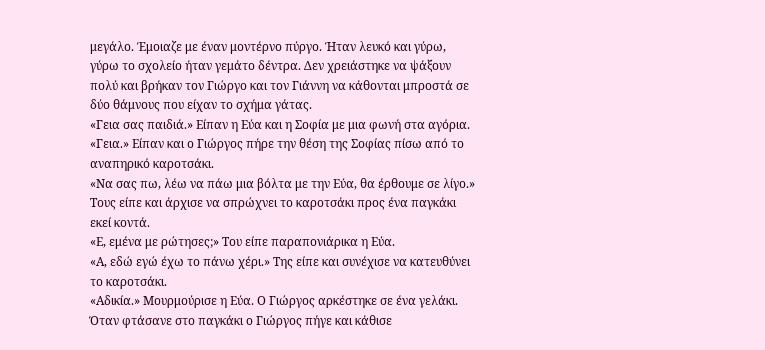μεγάλο. Έμοιαζε με έναν μοντέρνο πύργο. Ήταν λευκό και γύρω, γύρω το σχολείο ήταν γεμάτο δέντρα. Δεν χρειάστηκε να ψάξουν πολύ και βρήκαν τον Γιώργο και τον Γιάννη να κάθονται μπροστά σε δύο θάμνους που είχαν το σχήμα γάτας.
«Γεια σας παιδιά.» Είπαν η Εύα και η Σοφία με μια φωνή στα αγόρια.
«Γεια.» Είπαν και ο Γιώργος πήρε την θέση της Σοφίας πίσω από το αναπηρικό καροτσάκι.
«Να σας πω, λέω να πάω μια βόλτα με την Εύα, θα έρθουμε σε λίγο.» Τους είπε και άρχισε να σπρώχνει το καροτσάκι προς ένα παγκάκι εκεί κοντά.
«Ε, εμένα με ρώτησες;» Του είπε παραπονιάρικα η Εύα.
«Α, εδώ εγώ έχω το πάνω χέρι.» Της είπε και συνέχισε να κατευθύνει το καροτσάκι.
«Αδικία.» Μουρμούρισε η Εύα. Ο Γιώργος αρκέστηκε σε ένα γελάκι. Όταν φτάσανε στο παγκάκι ο Γιώργος πήγε και κάθισε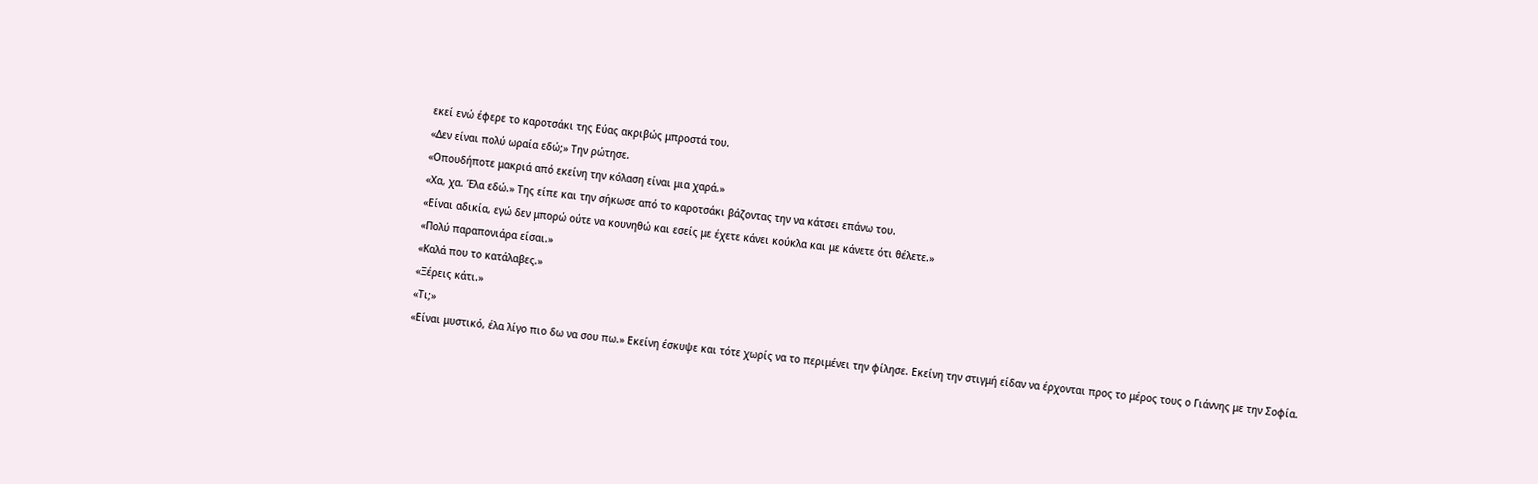εκεί ενώ έφερε το καροτσάκι της Εύας ακριβώς μπροστά του.
«Δεν είναι πολύ ωραία εδώ;» Την ρώτησε.
«Οπουδήποτε μακριά από εκείνη την κόλαση είναι μια χαρά.»
«Χα, χα. Έλα εδώ.» Της είπε και την σήκωσε από το καροτσάκι βάζοντας την να κάτσει επάνω του.
«Είναι αδικία, εγώ δεν μπορώ ούτε να κουνηθώ και εσείς με έχετε κάνει κούκλα και με κάνετε ότι θέλετε.»
«Πολύ παραπονιάρα είσαι.»
«Καλά που το κατάλαβες.»
«Ξέρεις κάτι.»
«Τι;»
«Είναι μυστικό, έλα λίγο πιο δω να σου πω.» Εκείνη έσκυψε και τότε χωρίς να το περιμένει την φίλησε. Εκείνη την στιγμή είδαν να έρχονται προς το μέρος τους ο Γιάννης με την Σοφία.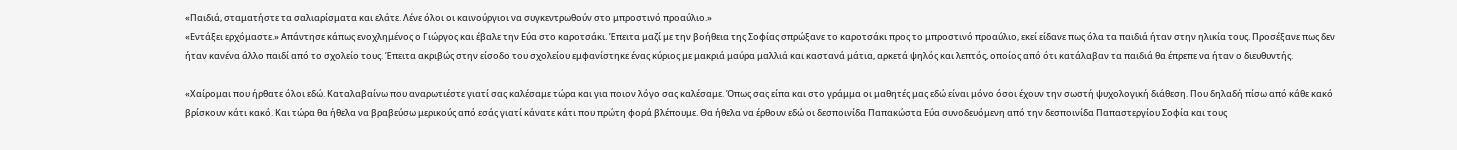«Παιδιά, σταματήστε τα σαλιαρίσματα και ελάτε. Λένε όλοι οι καινούργιοι να συγκεντρωθούν στο μπροστινό προαύλιο.»
«Εντάξει ερχόμαστε.» Απάντησε κάπως ενοχλημένος ο Γιώργος και έβαλε την Εύα στο καροτσάκι. Έπειτα μαζί με την βοήθεια της Σοφίας σπρώξανε το καροτσάκι προς το μπροστινό προαύλιο, εκεί είδανε πως όλα τα παιδιά ήταν στην ηλικία τους. Προσέξανε πως δεν ήταν κανένα άλλο παιδί από το σχολείο τους. Έπειτα ακριβώς στην είσοδο του σχολείου εμφανίστηκε ένας κύριος με μακριά μαύρα μαλλιά και καστανά μάτια, αρκετά ψηλός και λεπτός, οποίος από ότι κατάλαβαν τα παιδιά θα έπρεπε να ήταν ο διευθυντής.

«Χαίρομαι που ήρθατε όλοι εδώ. Καταλαβαίνω που αναρωτιέστε γιατί σας καλέσαμε τώρα και για ποιον λόγο σας καλέσαμε. Όπως σας είπα και στο γράμμα οι μαθητές μας εδώ είναι μόνο όσοι έχουν την σωστή ψυχολογική διάθεση. Που δηλαδή πίσω από κάθε κακό βρίσκουν κάτι κακό. Και τώρα θα ήθελα να βραβεύσω μερικούς από εσάς γιατί κάνατε κάτι που πρώτη φορά βλέπουμε. Θα ήθελα να έρθουν εδώ οι δεσποινίδα Παπακώστα Εύα συνοδευόμενη από την δεσποινίδα Παπαστεργίου Σοφία και τους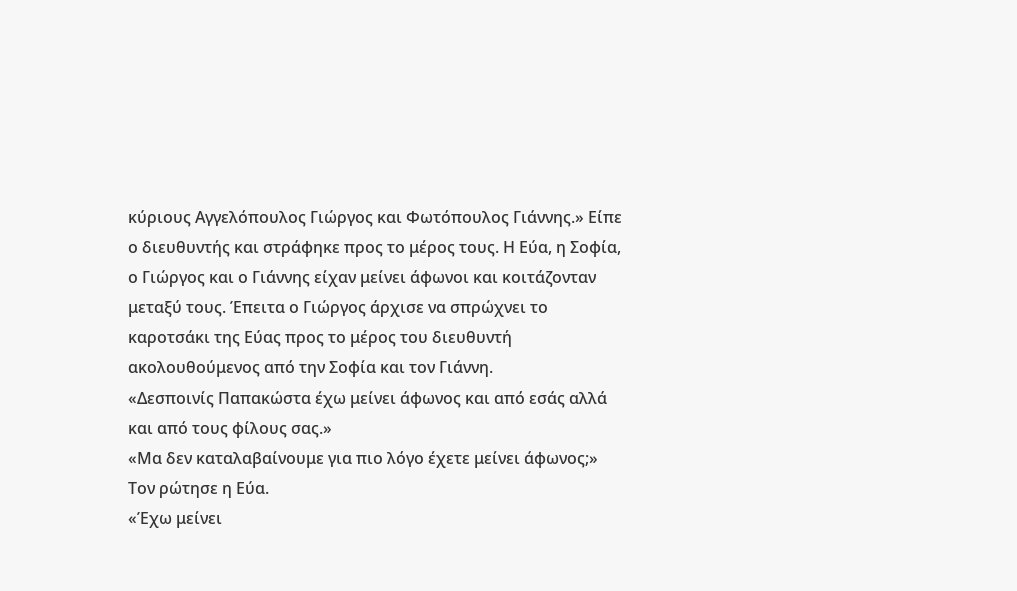κύριους Αγγελόπουλος Γιώργος και Φωτόπουλος Γιάννης.» Είπε ο διευθυντής και στράφηκε προς το μέρος τους. Η Εύα, η Σοφία, ο Γιώργος και ο Γιάννης είχαν μείνει άφωνοι και κοιτάζονταν μεταξύ τους. Έπειτα ο Γιώργος άρχισε να σπρώχνει το καροτσάκι της Εύας προς το μέρος του διευθυντή ακολουθούμενος από την Σοφία και τον Γιάννη.
«Δεσποινίς Παπακώστα έχω μείνει άφωνος και από εσάς αλλά και από τους φίλους σας.»
«Μα δεν καταλαβαίνουμε για πιο λόγο έχετε μείνει άφωνος;» Τον ρώτησε η Εύα.
«Έχω μείνει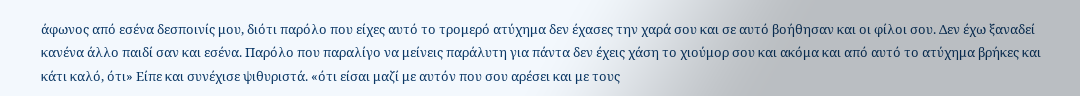άφωνος από εσένα δεσποινίς μου, διότι παρόλο που είχες αυτό το τρομερό ατύχημα δεν έχασες την χαρά σου και σε αυτό βοήθησαν και οι φίλοι σου. Δεν έχω ξαναδεί κανένα άλλο παιδί σαν και εσένα. Παρόλο που παραλίγο να μείνεις παράλυτη για πάντα δεν έχεις χάση το χιούμορ σου και ακόμα και από αυτό το ατύχημα βρήκες και κάτι καλό, ότι» Είπε και συνέχισε ψιθυριστά. «ότι είσαι μαζί με αυτόν που σου αρέσει και με τους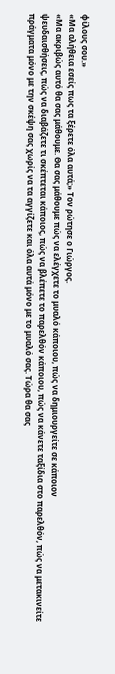φίλους σου.»
«Μα αλήθεια εσείς πως τα ξέρετε όλα αυτά;» Τον ρώτησε ο Γιώργος.
«Μα ακριβώς αυτό θα σας μάθουμε. Θα σας μάθουμε πώς να ελέγχετε το μυαλό κάποιου, πώς να δημιουργείτε σε κάποιον
ψευδαισθήσεις, πώς να διαβάζετε τι σκέπτεται κάποιος, πώς να βλέπετε το παρελθόν κάποιου, πώς να κάνετε ταξίδια στο παρελθόν, πώς να μετακινείτε πράγματα μόνο με την σκέψη σας χωρίς να τα αγγίζετε και όλα αυτά μόνο με το μυαλό σας. Τώρα θα σας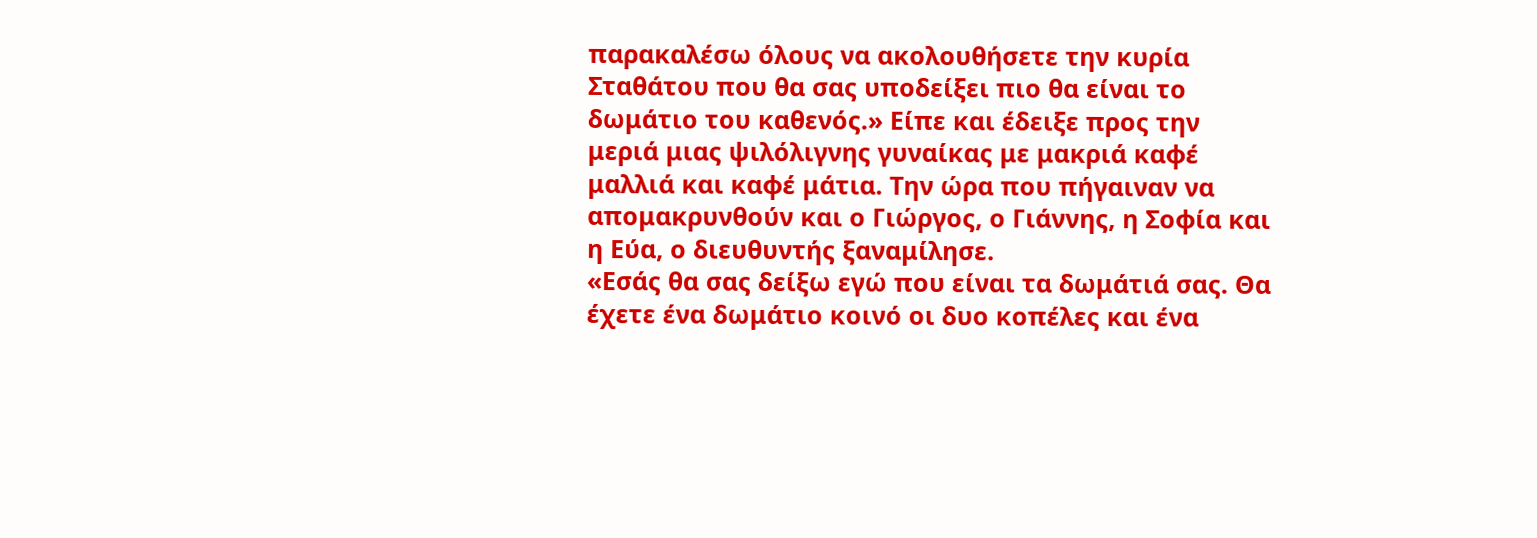παρακαλέσω όλους να ακολουθήσετε την κυρία Σταθάτου που θα σας υποδείξει πιο θα είναι το δωμάτιο του καθενός.» Είπε και έδειξε προς την μεριά μιας ψιλόλιγνης γυναίκας με μακριά καφέ μαλλιά και καφέ μάτια. Την ώρα που πήγαιναν να απομακρυνθούν και ο Γιώργος, ο Γιάννης, η Σοφία και η Εύα, ο διευθυντής ξαναμίλησε.
«Εσάς θα σας δείξω εγώ που είναι τα δωμάτιά σας. Θα έχετε ένα δωμάτιο κοινό οι δυο κοπέλες και ένα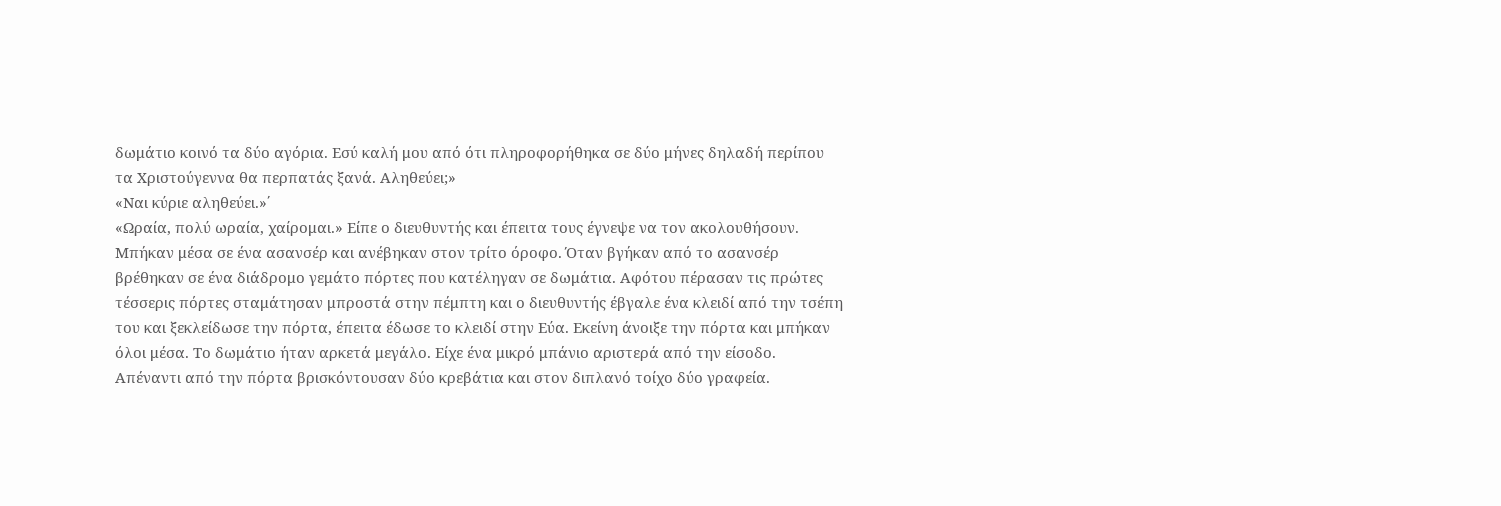δωμάτιο κοινό τα δύο αγόρια. Εσύ καλή μου από ότι πληροφορήθηκα σε δύο μήνες δηλαδή περίπου τα Χριστούγεννα θα περπατάς ξανά. Αληθεύει;»
«Ναι κύριε αληθεύει.»΄
«Ωραία, πολύ ωραία, χαίρομαι.» Είπε ο διευθυντής και έπειτα τους έγνεψε να τον ακολουθήσουν. Μπήκαν μέσα σε ένα ασανσέρ και ανέβηκαν στον τρίτο όροφο. Όταν βγήκαν από το ασανσέρ βρέθηκαν σε ένα διάδρομο γεμάτο πόρτες που κατέληγαν σε δωμάτια. Αφότου πέρασαν τις πρώτες τέσσερις πόρτες σταμάτησαν μπροστά στην πέμπτη και ο διευθυντής έβγαλε ένα κλειδί από την τσέπη του και ξεκλείδωσε την πόρτα, έπειτα έδωσε το κλειδί στην Εύα. Εκείνη άνοιξε την πόρτα και μπήκαν όλοι μέσα. Το δωμάτιο ήταν αρκετά μεγάλο. Είχε ένα μικρό μπάνιο αριστερά από την είσοδο. Απέναντι από την πόρτα βρισκόντουσαν δύο κρεβάτια και στον διπλανό τοίχο δύο γραφεία.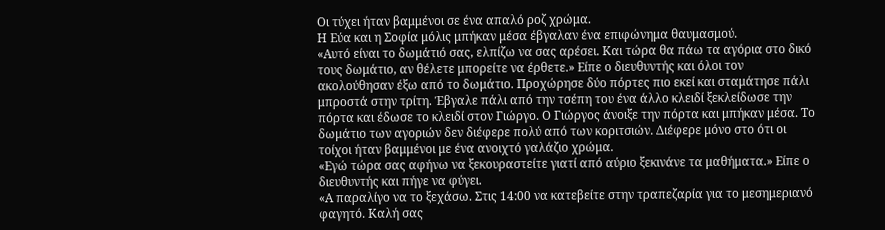Οι τύχει ήταν βαμμένοι σε ένα απαλό ροζ χρώμα.
Η Εύα και η Σοφία μόλις μπήκαν μέσα έβγαλαν ένα επιφώνημα θαυμασμού.
«Αυτό είναι το δωμάτιό σας, ελπίζω να σας αρέσει. Και τώρα θα πάω τα αγόρια στο δικό τους δωμάτιο, αν θέλετε μπορείτε να έρθετε.» Είπε ο διευθυντής και όλοι τον ακολούθησαν έξω από το δωμάτιο. Προχώρησε δύο πόρτες πιο εκεί και σταμάτησε πάλι μπροστά στην τρίτη. Έβγαλε πάλι από την τσέπη του ένα άλλο κλειδί ξεκλείδωσε την πόρτα και έδωσε το κλειδί στον Γιώργο. Ο Γιώργος άνοιξε την πόρτα και μπήκαν μέσα. Το δωμάτιο των αγοριών δεν διέφερε πολύ από των κοριτσιών. Διέφερε μόνο στο ότι οι τοίχοι ήταν βαμμένοι με ένα ανοιχτό γαλάζιο χρώμα.
«Εγώ τώρα σας αφήνω να ξεκουραστείτε γιατί από αύριο ξεκινάνε τα μαθήματα.» Είπε ο διευθυντής και πήγε να φύγει.
«Α παραλίγο να το ξεχάσω. Στις 14:00 να κατεβείτε στην τραπεζαρία για το μεσημεριανό φαγητό. Καλή σας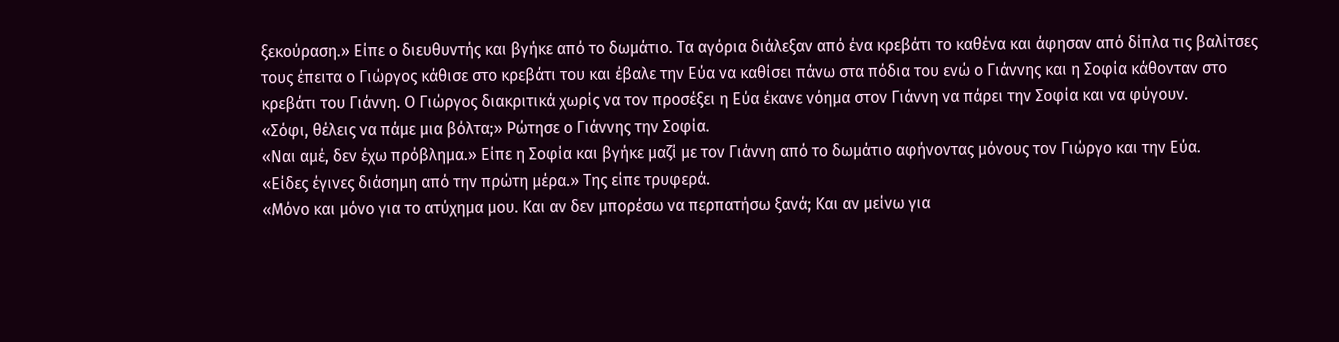ξεκούραση.» Είπε ο διευθυντής και βγήκε από το δωμάτιο. Τα αγόρια διάλεξαν από ένα κρεβάτι το καθένα και άφησαν από δίπλα τις βαλίτσες τους έπειτα ο Γιώργος κάθισε στο κρεβάτι του και έβαλε την Εύα να καθίσει πάνω στα πόδια του ενώ ο Γιάννης και η Σοφία κάθονταν στο κρεβάτι του Γιάννη. Ο Γιώργος διακριτικά χωρίς να τον προσέξει η Εύα έκανε νόημα στον Γιάννη να πάρει την Σοφία και να φύγουν.
«Σόφι, θέλεις να πάμε μια βόλτα;» Ρώτησε ο Γιάννης την Σοφία.
«Ναι αμέ, δεν έχω πρόβλημα.» Είπε η Σοφία και βγήκε μαζί με τον Γιάννη από το δωμάτιο αφήνοντας μόνους τον Γιώργο και την Εύα.
«Είδες έγινες διάσημη από την πρώτη μέρα.» Της είπε τρυφερά.
«Μόνο και μόνο για το ατύχημα μου. Και αν δεν μπορέσω να περπατήσω ξανά; Και αν μείνω για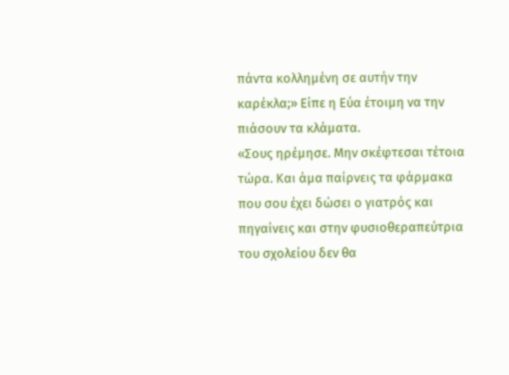πάντα κολλημένη σε αυτήν την καρέκλα;» Είπε η Εύα έτοιμη να την πιάσουν τα κλάματα.
«Σους ηρέμησε. Μην σκέφτεσαι τέτοια τώρα. Και άμα παίρνεις τα φάρμακα που σου έχει δώσει ο γιατρός και πηγαίνεις και στην φυσιοθεραπεύτρια του σχολείου δεν θα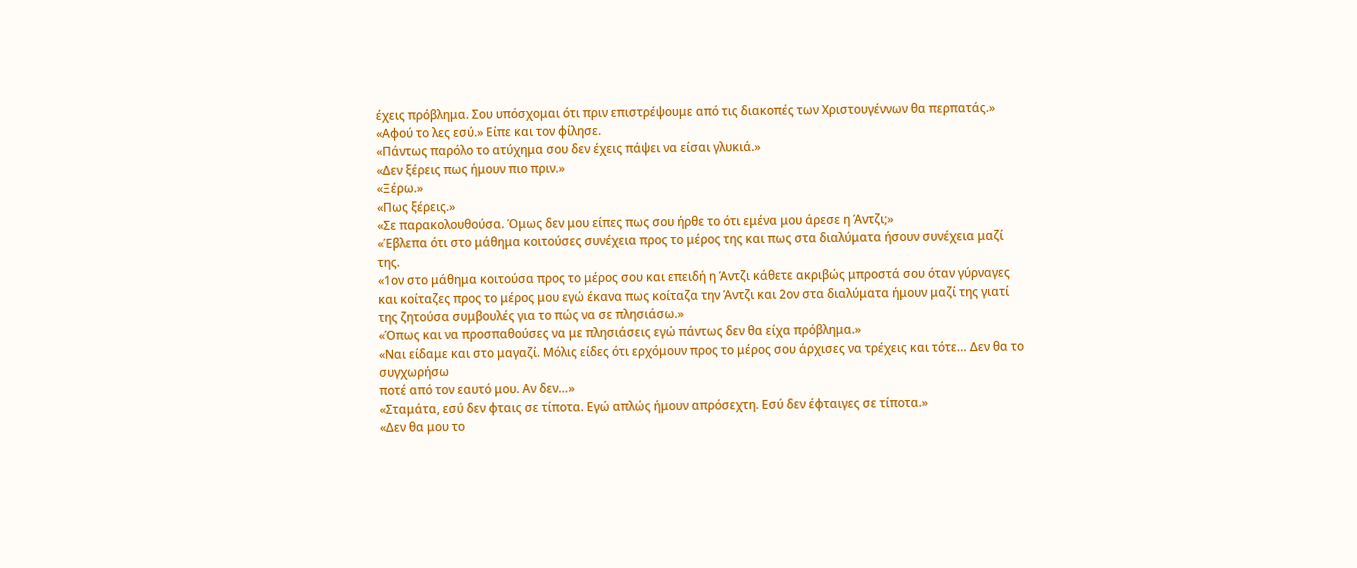έχεις πρόβλημα. Σου υπόσχομαι ότι πριν επιστρέψουμε από τις διακοπές των Χριστουγέννων θα περπατάς.»
«Αφού το λες εσύ.» Είπε και τον φίλησε.
«Πάντως παρόλο το ατύχημα σου δεν έχεις πάψει να είσαι γλυκιά.»
«Δεν ξέρεις πως ήμουν πιο πριν.»
«Ξέρω.»
«Πως ξέρεις.»
«Σε παρακολουθούσα. Όμως δεν μου είπες πως σου ήρθε το ότι εμένα μου άρεσε η Άντζι;»
«Έβλεπα ότι στο μάθημα κοιτούσες συνέχεια προς το μέρος της και πως στα διαλύματα ήσουν συνέχεια μαζί της.
«1ον στο μάθημα κοιτούσα προς το μέρος σου και επειδή η Άντζι κάθετε ακριβώς μπροστά σου όταν γύρναγες και κοίταζες προς το μέρος μου εγώ έκανα πως κοίταζα την Άντζι και 2ον στα διαλύματα ήμουν μαζί της γιατί της ζητούσα συμβουλές για το πώς να σε πλησιάσω.»
«Όπως και να προσπαθούσες να με πλησιάσεις εγώ πάντως δεν θα είχα πρόβλημα.»
«Ναι είδαμε και στο μαγαζί. Μόλις είδες ότι ερχόμουν προς το μέρος σου άρχισες να τρέχεις και τότε… Δεν θα το συγχωρήσω
ποτέ από τον εαυτό μου. Αν δεν…»
«Σταμάτα, εσύ δεν φταις σε τίποτα. Εγώ απλώς ήμουν απρόσεχτη. Εσύ δεν έφταιγες σε τίποτα.»
«Δεν θα μου το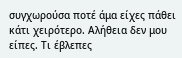συγχωρούσα ποτέ άμα είχες πάθει κάτι χειρότερο. Αλήθεια δεν μου είπες. Τι έβλεπες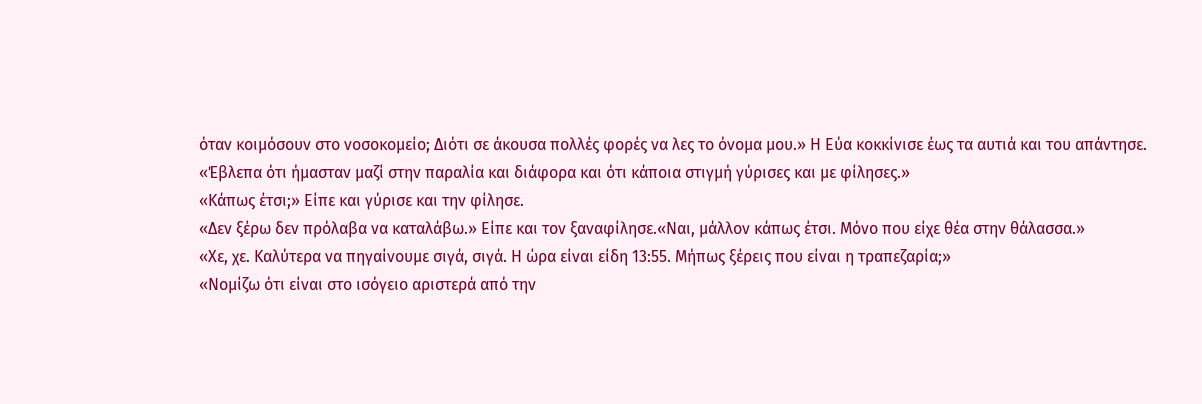όταν κοιμόσουν στο νοσοκομείο; Διότι σε άκουσα πολλές φορές να λες το όνομα μου.» Η Εύα κοκκίνισε έως τα αυτιά και του απάντησε.
«Έβλεπα ότι ήμασταν μαζί στην παραλία και διάφορα και ότι κάποια στιγμή γύρισες και με φίλησες.»
«Κάπως έτσι;» Είπε και γύρισε και την φίλησε.
«Δεν ξέρω δεν πρόλαβα να καταλάβω.» Είπε και τον ξαναφίλησε.«Ναι, μάλλον κάπως έτσι. Μόνο που είχε θέα στην θάλασσα.»
«Χε, χε. Καλύτερα να πηγαίνουμε σιγά, σιγά. Η ώρα είναι είδη 13:55. Μήπως ξέρεις που είναι η τραπεζαρία;»
«Νομίζω ότι είναι στο ισόγειο αριστερά από την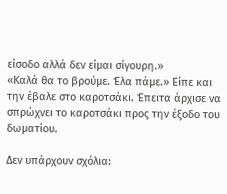είσοδο αλλά δεν είμαι σίγουρη.»
«Καλά θα το βρούμε. Έλα πάμε.» Είπε και την έβαλε στο καροτσάκι. Έπειτα άρχισε να σπρώχνει το καροτσάκι προς την έξοδο του δωματίου.

Δεν υπάρχουν σχόλια: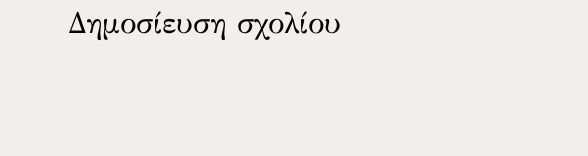Δημοσίευση σχολίου